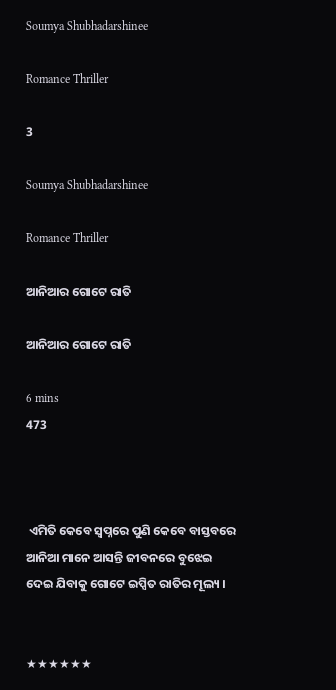Soumya Shubhadarshinee

Romance Thriller

3

Soumya Shubhadarshinee

Romance Thriller

ଆନିଆର ଗୋଟେ ରାତି

ଆନିଆର ଗୋଟେ ରାତି

6 mins
473



 ଏମିତି କେବେ ସ୍ୱପ୍ନରେ ପୁଣି କେବେ ବାସ୍ତବରେ ଆନିଆ ମାନେ ଆସନ୍ତି ଜୀବନରେ ବୁଝେଇ ଦେଇ ଯିବାକୁ ଗୋଟେ ଇପ୍ସିତ ରାତିର ମୂଲ୍ୟ ।


★★★★★★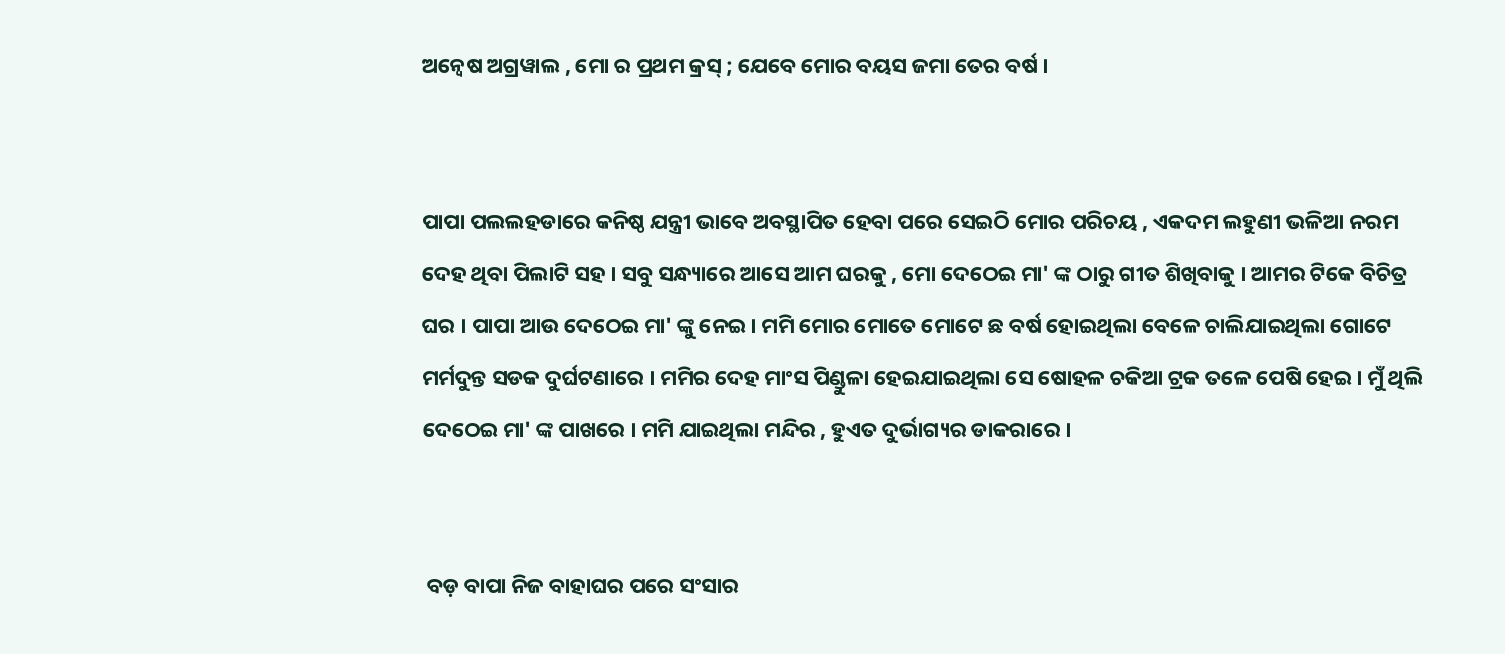ଅନ୍ୱେଷ ଅଗ୍ରୱାଲ , ମୋ ର ପ୍ରଥମ କ୍ରସ୍ ; ଯେବେ ମୋର ବୟସ ଜମା ତେର ବର୍ଷ ।


ପାପା ପଲଲହଡାରେ କନିଷ୍ଠ ଯନ୍ତ୍ରୀ ଭାବେ ଅବସ୍ଥାପିତ ହେବା ପରେ ସେଇଠି ମୋର ପରିଚୟ , ଏକଦମ ଲହୁଣୀ ଭଳିଆ ନରମ ଦେହ ଥିବା ପିଲାଟି ସହ । ସବୁ ସନ୍ଧ୍ୟାରେ ଆସେ ଆମ ଘରକୁ , ମୋ ଦେଠେଇ ମା' ଙ୍କ ଠାରୁ ଗୀତ ଶିଖିବାକୁ । ଆମର ଟିକେ ବିଚିତ୍ର ଘର । ପାପା ଆଉ ଦେଠେଇ ମା' ଙ୍କୁ ନେଇ । ମମି ମୋର ମୋତେ ମୋଟେ ଛ ବର୍ଷ ହୋଇଥିଲା ବେଳେ ଚାଲିଯାଇଥିଲା ଗୋଟେ ମର୍ମଦୁନ୍ତ ସଡକ ଦୁର୍ଘଟଣାରେ । ମମିର ଦେହ ମାଂସ ପିଣ୍ଡୁଳା ହେଇଯାଇଥିଲା ସେ ଷୋହଳ ଚକିଆ ଟ୍ରକ ତଳେ ପେଷି ହେଇ। ମୁଁ ଥିଲି ଦେଠେଇ ମା' ଙ୍କ ପାଖରେ । ମମି ଯାଇଥିଲା ମନ୍ଦିର , ହୁଏତ ଦୁର୍ଭାଗ୍ୟର ଡାକରାରେ ।


 ବଡ଼ ବାପା ନିଜ ବାହାଘର ପରେ ସଂସାର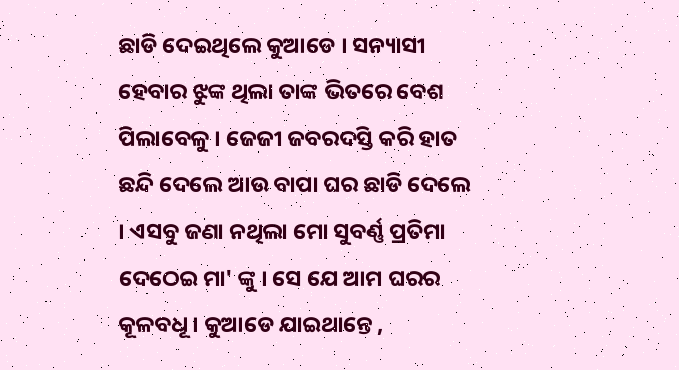ଛାଡି ଦେଇଥିଲେ କୁଆଡେ । ସନ୍ୟାସୀ ହେବାର ଝୁଙ୍କ ଥିଲା ତାଙ୍କ ଭିତରେ ବେଶ ପିଲାବେଳୁ । ଜେଜୀ ଜବରଦସ୍ତି କରି ହାତ ଛନ୍ଦି ଦେଲେ ଆଉ ବାପା ଘର ଛାଡି ଦେଲେ । ଏସବୁ ଜଣା ନଥିଲା ମୋ ସୁବର୍ଣ୍ଣ ପ୍ରତିମା ଦେଠେଇ ମା' ଙ୍କୁ । ସେ ଯେ ଆମ ଘରର କୂଳବଧୂ । କୁଆଡେ ଯାଇଥାନ୍ତେ ,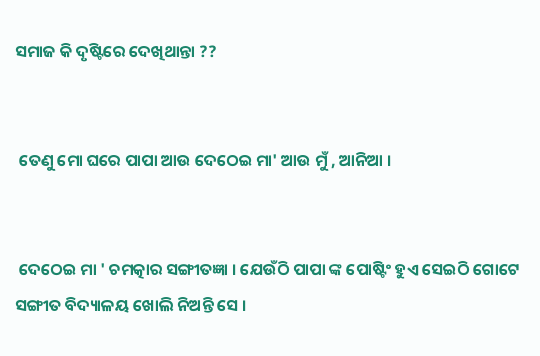ସମାଜ କି ଦୃଷ୍ଟିରେ ଦେଖିଥାନ୍ତା ??


 ତେଣୁ ମୋ ଘରେ ପାପା ଆଉ ଦେଠେଇ ମା' ଆଉ ମୁଁ , ଆନିଆ ।


 ଦେଠେଇ ମା ' ଚମତ୍କାର ସଙ୍ଗୀତଜ୍ଞା । ଯେଉଁଠି ପାପା ଙ୍କ ପୋଷ୍ଟିଂ ହୁଏ ସେଇଠି ଗୋଟେ ସଙ୍ଗୀତ ବିଦ୍ୟାଳୟ ଖୋଲି ନିଅନ୍ତି ସେ ।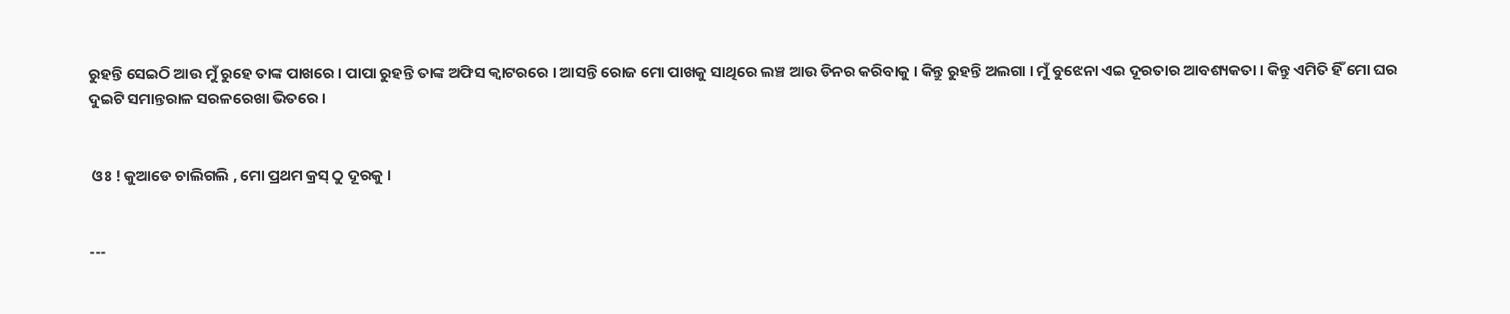ରୁହନ୍ତି ସେଇଠି ଆଉ ମୁଁ ରୁହେ ତାଙ୍କ ପାଖରେ । ପାପା ରୁହନ୍ତି ତାଙ୍କ ଅଫିସ କ୍ବାଟରରେ । ଆସନ୍ତି ରୋଜ ମୋ ପାଖକୁ ସାଥିରେ ଲଞ୍ଚ ଆଉ ଡିନର କରିବାକୁ । କିନ୍ତୁ ରୁହନ୍ତି ଅଲଗା । ମୁଁ ବୁଝେନା ଏଇ ଦୂରତାର ଆବଶ୍ୟକତା । କିନ୍ତୁ ଏମିତି ହିଁ ମୋ ଘର ଦୁଇଟି ସମାନ୍ତରାଳ ସରଳରେଖା ଭିତରେ ।


 ଓଃ ! କୁଆଡେ ଚାଲିଗଲି , ମୋ ପ୍ରଥମ କ୍ରସ୍ ଠୁ ଦୂରକୁ ।


---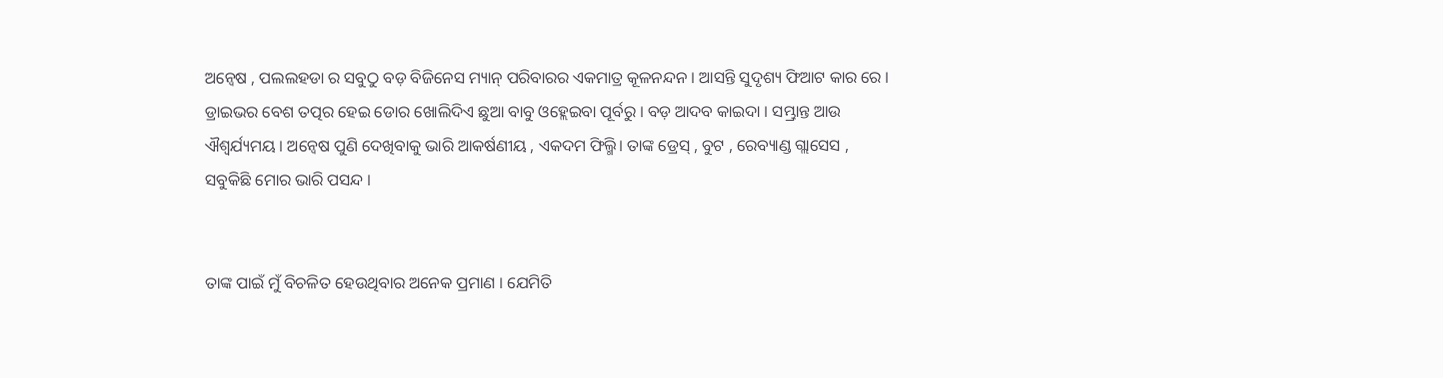ଅନ୍ୱେଷ , ପଲଲହଡା ର ସବୁଠୁ ବଡ଼ ବିଜିନେସ ମ୍ୟାନ୍ ପରିବାରର ଏକମାତ୍ର କୂଳନନ୍ଦନ । ଆସନ୍ତି ସୁଦୃଶ୍ୟ ଫିଆଟ କାର ରେ । ଡ୍ରାଇଭର ବେଶ ତତ୍ପର ହେଇ ଡୋର ଖୋଲିଦିଏ ଛୁଆ ବାବୁ ଓହ୍ଲେଇବା ପୂର୍ବରୁ । ବଡ଼ ଆଦବ କାଇଦା । ସମ୍ଭ୍ରାନ୍ତ ଆଉ ଐଶ୍ୱର୍ଯ୍ୟମୟ । ଅନ୍ୱେଷ ପୁଣି ଦେଖିବାକୁ ଭାରି ଆକର୍ଷଣୀୟ , ଏକଦମ ଫିଲ୍ମି। ତାଙ୍କ ଡ୍ରେସ୍ , ବୁଟ , ରେବ୍ୟାଣ୍ଡ ଗ୍ଲାସେସ , ସବୁକିଛି ମୋର ଭାରି ପସନ୍ଦ ।


ତାଙ୍କ ପାଇଁ ମୁଁ ବିଚଳିତ ହେଉଥିବାର ଅନେକ ପ୍ରମାଣ । ଯେମିତି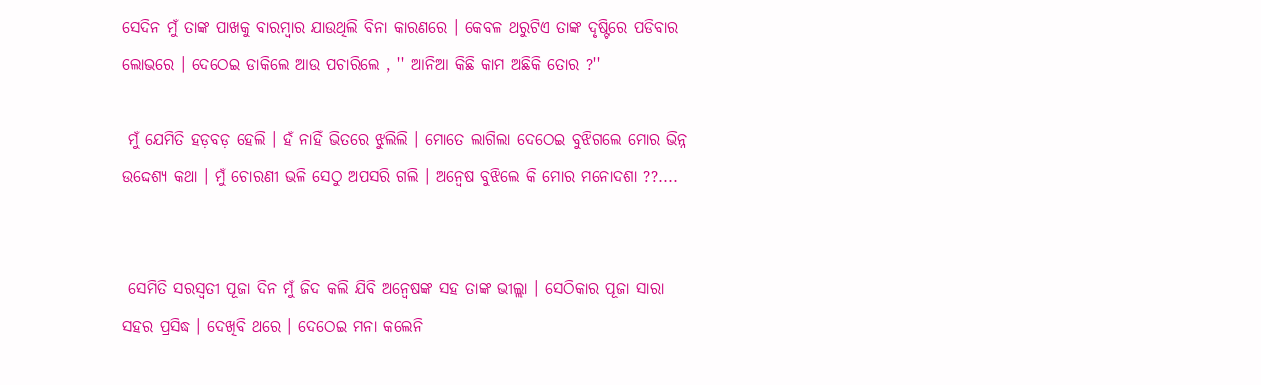ସେଦିନ ମୁଁ ତାଙ୍କ ପାଖକୁ ବାରମ୍ବାର ଯାଉଥିଲି ବିନା କାରଣରେ । କେବଳ ଥରୁଟିଏ ତାଙ୍କ ଦୃଷ୍ଟିରେ ପଡିବାର ଲୋଭରେ । ଦେଠେଇ ଡାକିଲେ ଆଉ ପଚାରିଲେ , '' ଆନିଆ କିଛି କାମ ଅଛିକି ତୋର ?''

 ମୁଁ ଯେମିତି ହଡ଼ବଡ଼ ହେଲି । ହଁ ନାହିଁ ଭିତରେ ଝୁଲିଲି । ମୋତେ ଲାଗିଲା ଦେଠେଇ ବୁଝିଗଲେ ମୋର ଭିନ୍ନ ଉଦ୍ଦେଶ୍ୟ କଥା । ମୁଁ ଚୋରଣୀ ଭଳି ସେଠୁ ଅପସରି ଗଲି । ଅନ୍ୱେଷ ବୁଝିଲେ କି ମୋର ମନୋଦଶା ??....


 ସେମିତି ସରସ୍ୱତୀ ପୂଜା ଦିନ ମୁଁ ଜିଦ କଲି ଯିବି ଅନ୍ୱେଷଙ୍କ ସହ ତାଙ୍କ ଭୀଲ୍ଲା । ସେଠିକାର ପୂଜା ସାରା ସହର ପ୍ରସିଦ୍ଧ । ଦେଖିବି ଥରେ । ଦେଠେଇ ମନା କଲେନି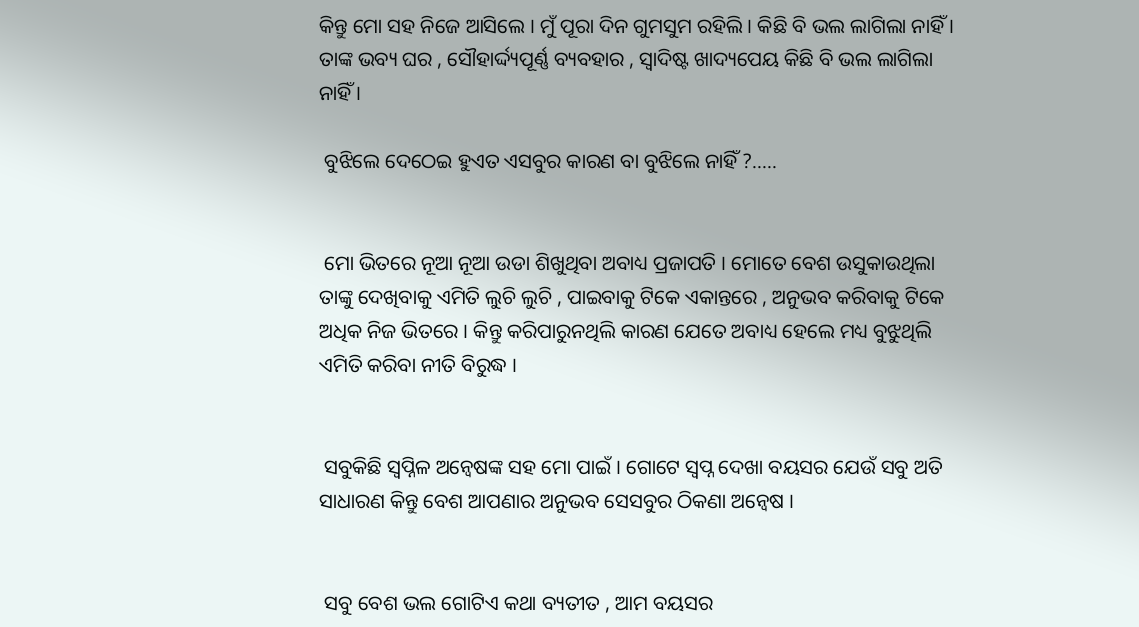କିନ୍ତୁ ମୋ ସହ ନିଜେ ଆସିଲେ । ମୁଁ ପୂରା ଦିନ ଗୁମସୁମ ରହିଲି । କିଛି ବି ଭଲ ଲାଗିଲା ନାହିଁ । ତାଙ୍କ ଭବ୍ୟ ଘର , ସୌହାର୍ଦ୍ଦ୍ୟପୂର୍ଣ୍ଣ ବ୍ୟବହାର , ସ୍ୱାଦିଷ୍ଟ ଖାଦ୍ୟପେୟ କିଛି ବି ଭଲ ଲାଗିଲା ନାହିଁ ।

 ବୁଝିଲେ ଦେଠେଇ ହୁଏତ ଏସବୁର କାରଣ ବା ବୁଝିଲେ ନାହିଁ ?.....


 ମୋ ଭିତରେ ନୂଆ ନୂଆ ଉଡା ଶିଖୁଥିବା ଅବାଧ୍ୟ ପ୍ରଜାପତି । ମୋତେ ବେଶ ଉସୁକାଉଥିଲା ତାଙ୍କୁ ଦେଖିବାକୁ ଏମିତି ଲୁଚି ଲୁଚି , ପାଇବାକୁ ଟିକେ ଏକାନ୍ତରେ , ଅନୁଭବ କରିବାକୁ ଟିକେ ଅଧିକ ନିଜ ଭିତରେ । କିନ୍ତୁ କରିପାରୁନଥିଲି କାରଣ ଯେତେ ଅବାଧ୍ୟ ହେଲେ ମଧ୍ୟ ବୁଝୁଥିଲି ଏମିତି କରିବା ନୀତି ବିରୁଦ୍ଧ ।


 ସବୁକିଛି ସ୍ୱପ୍ନିଳ ଅନ୍ୱେଷଙ୍କ ସହ ମୋ ପାଇଁ । ଗୋଟେ ସ୍ୱପ୍ନ ଦେଖା ବୟସର ଯେଉଁ ସବୁ ଅତି ସାଧାରଣ କିନ୍ତୁ ବେଶ ଆପଣାର ଅନୁଭବ ସେସବୁର ଠିକଣା ଅନ୍ୱେଷ ।


 ସବୁ ବେଶ ଭଲ ଗୋଟିଏ କଥା ବ୍ୟତୀତ , ଆମ ବୟସର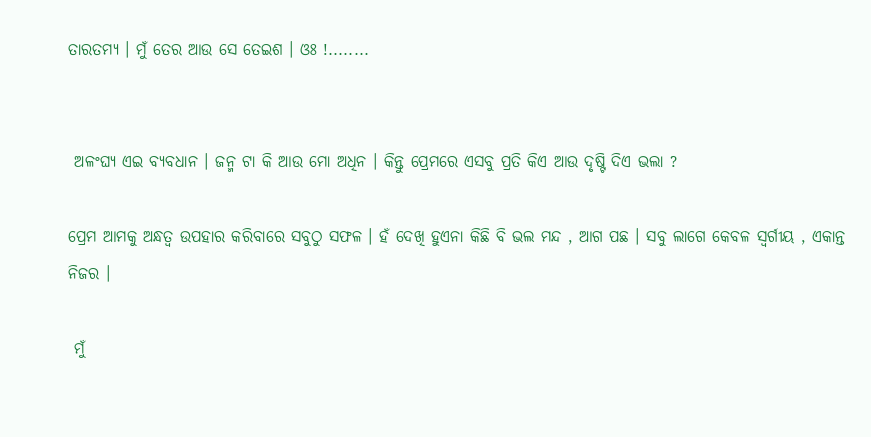ତାରତମ୍ୟ । ମୁଁ ତେର ଆଉ ସେ ତେଇଶ । ଓଃ !........


 ଅଳଂଘ୍ୟ ଏଇ ବ୍ୟବଧାନ । ଜନ୍ମ ଟା କି ଆଉ ମୋ ଅଧିନ । କିନ୍ତୁ ପ୍ରେମରେ ଏସବୁ ପ୍ରତି କିଏ ଆଉ ଦୃଷ୍ଟି ଦିଏ ଭଲା ?

ପ୍ରେମ ଆମକୁ ଅନ୍ଧତ୍ୱ ଉପହାର କରିବାରେ ସବୁଠୁ ସଫଳ । ହଁ ଦେଖି ହୁଏନା କିଛି ବି ଭଲ ମନ୍ଦ , ଆଗ ପଛ । ସବୁ ଲାଗେ କେବଳ ସ୍ୱର୍ଗୀୟ , ଏକାନ୍ତ ନିଜର ।

 ମୁଁ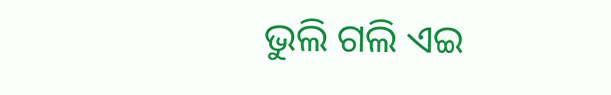ଭୁଲି ଗଲି ଏଇ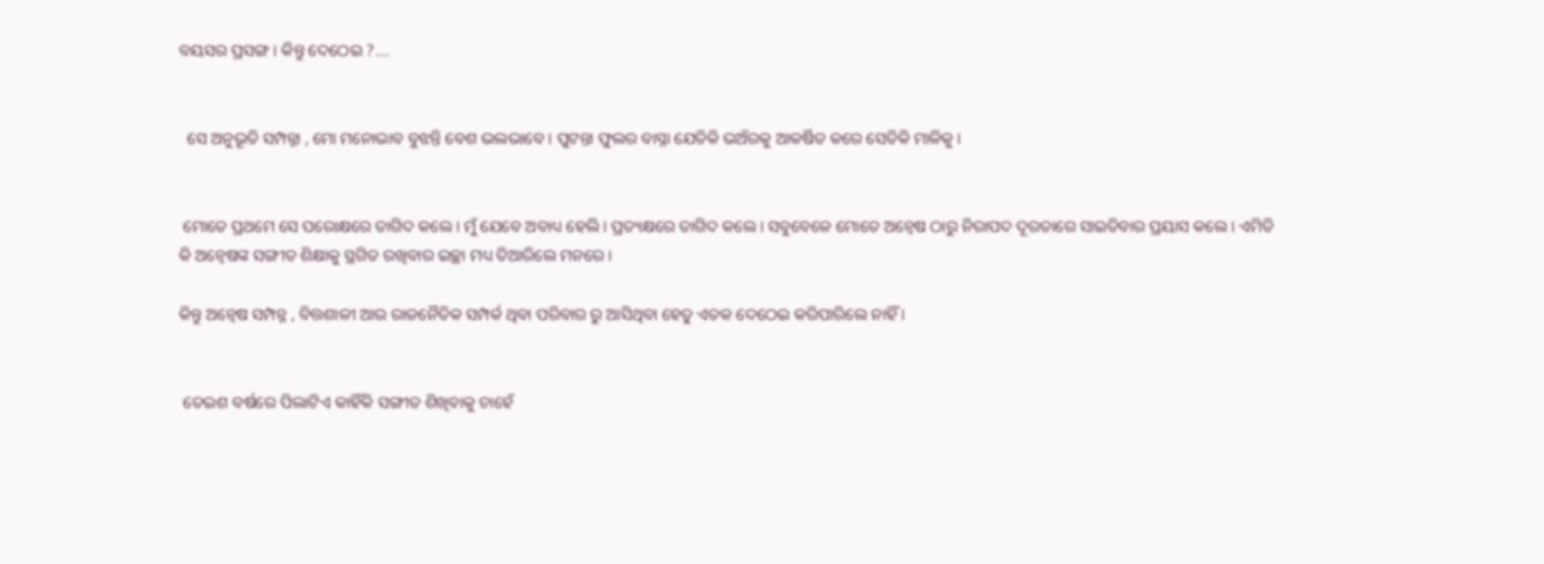ବୟସର ପ୍ରସଙ୍ଗ । କିନ୍ତୁ ଦେଠେଇ ?....


  ସେ ଅନୁଭୂତି ସମ୍ପନ୍ନା , ମୋ ମନୋଭାବ ବୁଝନ୍ତି ବେଶ ଭଲଭାବେ । ପୁଟନ୍ତା ଫୁଲର ବାସ୍ନା ଯେତିକି ଭଅଁରକୁ ଆକର୍ଷିତ କରେ ସେତିକି ମାଳିକୁ ।


 ମୋତେ ପ୍ରଥମେ ସେ ପରୋକ୍ଷରେ ତାଗିଦ କଲେ । ମୁଁ ଯେବେ ଅବାଧ୍ୟ ହେଲି । ପ୍ରତ୍ୟକ୍ଷରେ ତାଗିଦ କଲେ । ସବୁବେଳେ ମୋତେ ଅନ୍ୱେଷ ଠାରୁ ନିରାପଦ ଦୂରତାରେ ସାଇତିବାର ପ୍ରୟାସ କଲେ । ଏମିତି କି ଅନ୍ୱେଷଙ୍କ ସଙ୍ଗୀତ ଶିକ୍ଷାକୁ ସ୍ଥଗିତ ରଖିବାର ଇଚ୍ଛା ମଧ୍ୟ ତିଆରିଲେ ମନରେ ।

କିନ୍ତୁ ଅନ୍ୱେଷ ସମ୍ପନ୍ନ , ବିତ୍ତଶାଳୀ ଆଉ ରାଜନୈତିକ ସମ୍ପର୍କ ଥିବା ପରିବାର ରୁ ଆସିଥିବା ହେତୁ ଏତକ ଦେଠେଇ କରିପାରିଲେ ନାହିଁ ।


 ତେଇଶ ବର୍ଷରେ ପିଲାଟିଏ କାହିଁକି ସଙ୍ଗୀତ ଶିଖିବାକୁ ଚାହେଁ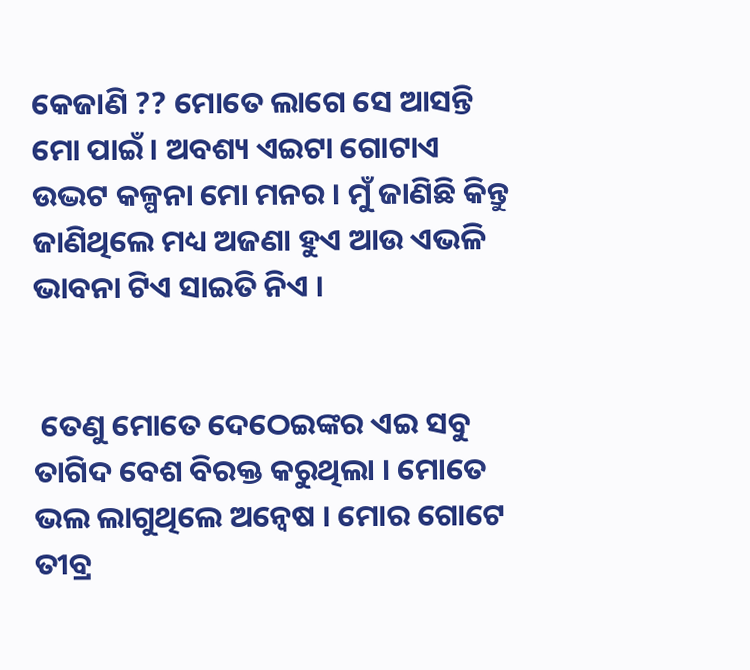କେଜାଣି ?? ମୋତେ ଲାଗେ ସେ ଆସନ୍ତି ମୋ ପାଇଁ । ଅବଶ୍ୟ ଏଇଟା ଗୋଟାଏ ଉଦ୍ଭଟ କଳ୍ପନା ମୋ ମନର । ମୁଁ ଜାଣିଛି କିନ୍ତୁ ଜାଣିଥିଲେ ମଧ୍ୟ ଅଜଣା ହୁଏ ଆଉ ଏଭଳି ଭାବନା ଟିଏ ସାଇତି ନିଏ ।


 ତେଣୁ ମୋତେ ଦେଠେଇଙ୍କର ଏଇ ସବୁ ତାଗିଦ ବେଶ ବିରକ୍ତ କରୁଥିଲା । ମୋତେ ଭଲ ଲାଗୁଥିଲେ ଅନ୍ୱେଷ । ମୋର ଗୋଟେ ତୀବ୍ର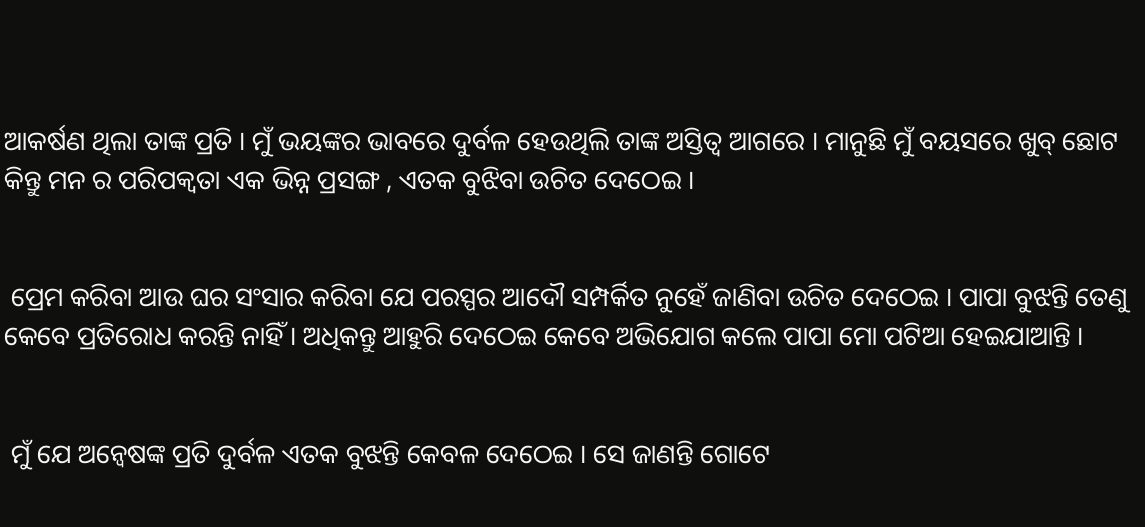ଆକର୍ଷଣ ଥିଲା ତାଙ୍କ ପ୍ରତି । ମୁଁ ଭୟଙ୍କର ଭାବରେ ଦୁର୍ବଳ ହେଉଥିଲି ତାଙ୍କ ଅସ୍ତିତ୍ବ ଆଗରେ । ମାନୁଛି ମୁଁ ବୟସରେ ଖୁବ୍ ଛୋଟ କିନ୍ତୁ ମନ ର ପରିପକ୍ୱତା ଏକ ଭିନ୍ନ ପ୍ରସଙ୍ଗ , ଏତକ ବୁଝିବା ଉଚିତ ଦେଠେଇ ।


 ପ୍ରେମ କରିବା ଆଉ ଘର ସଂସାର କରିବା ଯେ ପରସ୍ପର ଆଦୌ ସମ୍ପର୍କିତ ନୁହେଁ ଜାଣିବା ଉଚିତ ଦେଠେଇ । ପାପା ବୁଝନ୍ତି ତେଣୁ କେବେ ପ୍ରତିରୋଧ କରନ୍ତି ନାହିଁ । ଅଧିକନ୍ତୁ ଆହୁରି ଦେଠେଇ କେବେ ଅଭିଯୋଗ କଲେ ପାପା ମୋ ପଟିଆ ହେଇଯାଆନ୍ତି ।


 ମୁଁ ଯେ ଅନ୍ୱେଷଙ୍କ ପ୍ରତି ଦୁର୍ବଳ ଏତକ ବୁଝନ୍ତି କେବଳ ଦେଠେଇ । ସେ ଜାଣନ୍ତି ଗୋଟେ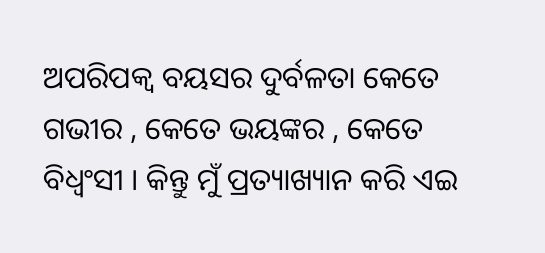ଅପରିପକ୍ୱ ବୟସର ଦୁର୍ବଳତା କେତେ ଗଭୀର , କେତେ ଭୟଙ୍କର , କେତେ ବିଧ୍ୱଂସୀ । କିନ୍ତୁ ମୁଁ ପ୍ରତ୍ୟାଖ୍ୟାନ କରି ଏଇ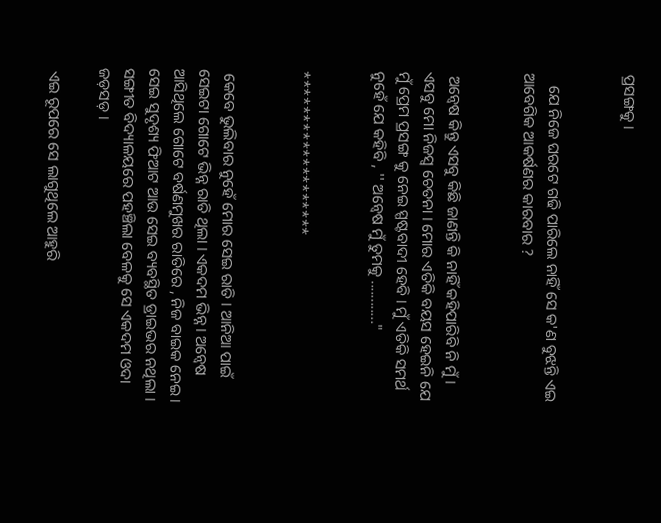ପ୍ରସଙ୍ଗକୁ ।


   ଯେ ନିଜେ ଘରଟେ ଗଢି ପାରିଲେ ନାହିଁ ସେ କ'ଣ ବୁଝନ୍ତି ଏଇ ଆବେଗିକ ଆକର୍ଷଣର କାରବାର ?


 ଅନ୍ୱେଷ କିନ୍ତୁ ଏସବୁ କିଛି ଜାଣନ୍ତି କି ନାହିଁ କହିପାରିବି ନି ମୁଁ । ଏସବୁ ମୋ ନିଜସ୍ୱ ଚେତନା । ମୋର ଏତିକି ବୟସ ହେଇନି ଯେ ମୁଁ ପ୍ରେମ ପ୍ରସଙ୍ଗ କୁ ନେଇ ସ୍ପଷ୍ଟବାଦୀ ହେବି । ମୁଁ ଏତିକି ସମର୍ଥ ନୁହେଁ ଯେ କହିବି , '' ଅନ୍ୱେଷ ମୁଁ ତୁମକୁ ............"


*******************


 କେବେ ଭୁଲିବାର ନୁହେଁ ମୋର ସେଇ ରାତି । ଆନିଆ ପାଇଁ ସେଇଟା ଗୋଟେ ଭିନ୍ନ ରାତି ଥିଲା । ଏକଦମ ଭିନ୍ନ । ଅନ୍ୱେଷ ଆସିଥିଲେ ଗୋଟେ ବର୍ଷଣମୁଖର ରାତିରେ , ନିଜ ବାଇକ ନେଇ । ସେଇ ସୁଦୃଶ୍ୟ ଫିଆଟ ଆଉ ସେଇ ବ୍ୟବସ୍ଥିତ ଡ୍ରାଇଭର ନଥିଲା । ସଙ୍ଗୀତ ବିଦ୍ୟାଳୟରେ ପହଞ୍ଚିଲା ବେଳକୁ ସେ ଏକଦମ ଓଦା ଜଡ଼ସଡ଼ ।

 ଏଇ ରୂପରେ ସେ ଲାଗୁଥିଲେ ଆହୁରି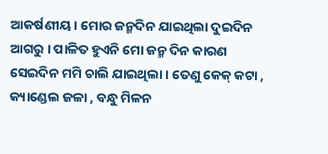ଆକର୍ଷଣୀୟ । ମୋର ଜନ୍ମଦିନ ଯାଇଥିଲା ଦୁଇଦିନ ଆଗରୁ । ପାଳିତ ହୁଏନି ମୋ ଜନ୍ମ ଦିନ କାରଣ ସେଇଦିନ ମମି ଚାଲି ଯାଇଥିଲା । ତେଣୁ କେକ୍ କଟା , କ୍ୟାଣ୍ଡେଲ ଜଳା , ବନ୍ଧୁ ମିଳନ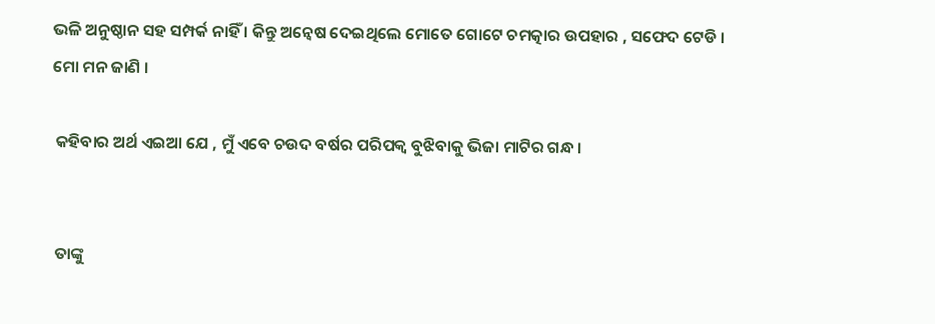ଭଳି ଅନୁଷ୍ଠାନ ସହ ସମ୍ପର୍କ ନାହିଁ । କିନ୍ତୁ ଅନ୍ୱେଷ ଦେଇଥିଲେ ମୋତେ ଗୋଟେ ଚମତ୍କାର ଉପହାର , ସଫେଦ ଟେଡି । ମୋ ମନ ଜାଣି ।

 କହିବାର ଅର୍ଥ ଏଇଆ ଯେ , ମୁଁ ଏବେ ଚଉଦ ବର୍ଷର ପରିପକ୍ୱ ବୁଝିବାକୁ ଭିଜା ମାଟିର ଗନ୍ଧ ।


 ତାଙ୍କୁ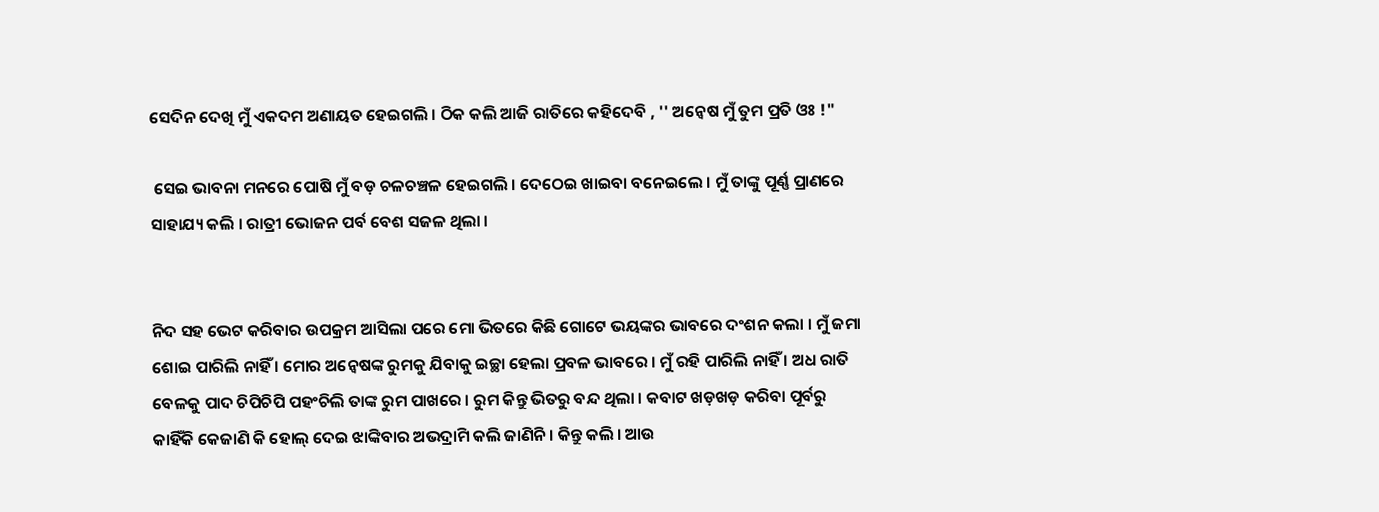ସେଦିନ ଦେଖି ମୁଁ ଏକଦମ ଅଣାୟତ ହେଇଗଲି । ଠିକ କଲି ଆଜି ରାତିରେ କହିଦେବି , '' ଅନ୍ୱେଷ ମୁଁ ତୁମ ପ୍ରତି ଓଃ !"

 ସେଇ ଭାବନା ମନରେ ପୋଷି ମୁଁ ବଡ଼ ଚଳଚଞ୍ଚଳ ହେଇଗଲି । ଦେଠେଇ ଖାଇବା ବନେଇଲେ । ମୁଁ ତାଙ୍କୁ ପୂର୍ଣ୍ଣ ପ୍ରାଣରେ ସାହାଯ୍ୟ କଲି । ରାତ୍ରୀ ଭୋଜନ ପର୍ବ ବେଶ ସଜଳ ଥିଲା ।


ନିଦ ସହ ଭେଟ କରିବାର ଉପକ୍ରମ ଆସିଲା ପରେ ମୋ ଭିତରେ କିଛି ଗୋଟେ ଭୟଙ୍କର ଭାବରେ ଦଂଶନ କଲା । ମୁଁ ଜମା ଶୋଇ ପାରିଲି ନାହିଁ । ମୋର ଅନ୍ୱେଷଙ୍କ ରୁମକୁ ଯିବାକୁ ଇଚ୍ଛା ହେଲା ପ୍ରବଳ ଭାବରେ । ମୁଁ ରହି ପାରିଲି ନାହିଁ । ଅଧ ରାତି ବେଳକୁ ପାଦ ଚିପିଚିପି ପହଂଚିଲି ତାଙ୍କ ରୁମ ପାଖରେ । ରୁମ କିନ୍ତୁ ଭିତରୁ ବନ୍ଦ ଥିଲା । କବାଟ ଖଡ଼ଖଡ଼ କରିବା ପୂର୍ବରୁ କାହିଁକି କେଜାଣି କି ହୋଲ୍ ଦେଇ ଝାଙ୍କିବାର ଅଭଦ୍ରାମି କଲି ଜାଣିନି । କିନ୍ତୁ କଲି । ଆଉ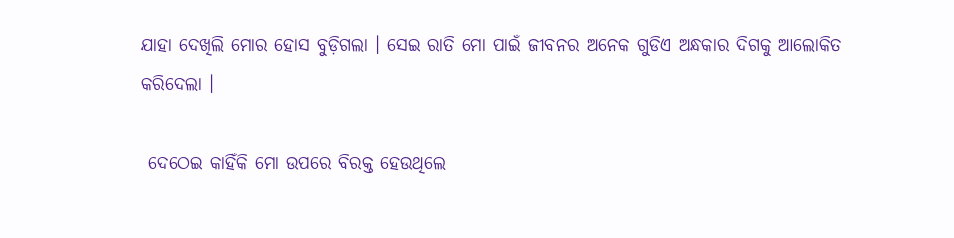ଯାହା ଦେଖିଲି ମୋର ହୋସ ବୁଡ଼ିଗଲା । ସେଇ ରାତି ମୋ ପାଇଁ ଜୀବନର ଅନେକ ଗୁଡିଏ ଅନ୍ଧକାର ଦିଗକୁ ଆଲୋକିତ କରିଦେଲା ।

 ଦେଠେଇ କାହିଁକି ମୋ ଉପରେ ବିରକ୍ତ ହେଉଥିଲେ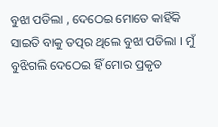ବୁଝା ପଡିଲା , ଦେଠେଇ ମୋତେ କାହିଁକି ସାଇତି ବାକୁ ତତ୍ପର ଥିଲେ ବୁଝା ପଡିଲା । ମୁଁ ବୁଝିଗଲି ଦେଠେଇ ହିଁ ମୋର ପ୍ରକୃତ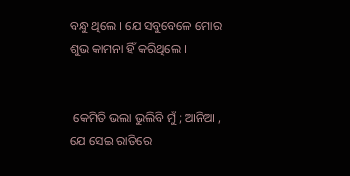ବନ୍ଧୁ ଥିଲେ । ଯେ ସବୁବେଳେ ମୋର ଶୁଭ କାମନା ହିଁ କରିଥିଲେ ।


 କେମିତି ଭଲା ଭୁଲିବି ମୁଁ ; ଆନିଆ , ଯେ ସେଇ ରାତିରେ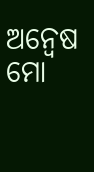ଅନ୍ୱେଷ ମୋ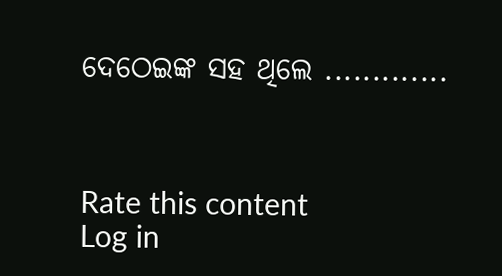ଦେଠେଇଙ୍କ ସହ ଥିଲେ .............



Rate this content
Log in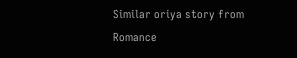Similar oriya story from Romance